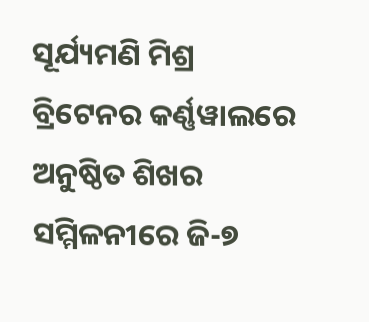ସୂର୍ଯ୍ୟମଣି ମିଶ୍ର
ବ୍ରିଟେନର କର୍ଣ୍ଣୱାଲରେ ଅନୁଷ୍ଠିତ ଶିଖର ସମ୍ମିଳନୀରେ ଜି-୭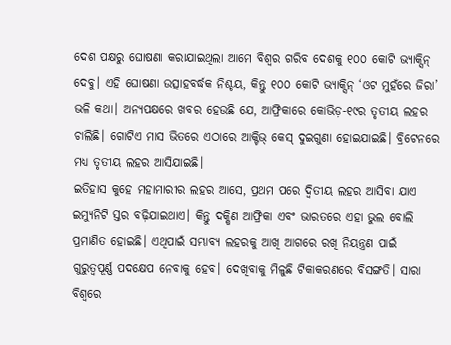ଦେଶ ପକ୍ଷରୁ ଘୋଷଣା କରାଯାଇଥିଲା ଆମେ ବିଶ୍ୱର ଗରିବ ଦେଶକୁ ୧୦୦ କୋଟି ଭ୍ୟାକ୍ସିନ୍ ଦେବୁ। ଏହି ଘୋଷଣା ଉତ୍ସାହବର୍ଦ୍ଧକ ନିଶ୍ଚୟ, କିନ୍ତୁ ୧୦୦ କୋଟି ଭ୍ୟାକ୍ସିନ୍ ‘ଓଟ ମୁହଁରେ ଜିରା’ ଭଳି କଥା। ଅନ୍ୟପକ୍ଷରେ ଖବର ହେଉଛି ଯେ, ଆଫ୍ରିକାରେ କୋଭିଡ଼-୧୯ର ତୃତୀୟ ଲହର ଚାଲିଛି। ଗୋଟିଏ ମାସ ଭିତରେ ଏଠାରେ ଆକ୍ଟିଭ୍ କେସ୍ ଦୁଇଗୁଣା ହୋଇଯାଇଛି। ବ୍ରିଟେନରେ ମଧ୍ୟ ତୃତୀୟ ଲହର ଆସିଯାଇଛି।
ଇତିହାସ କୁହେ ମହାମାରୀର ଲହର ଆସେ, ପ୍ରଥମ ପରେ ଦ୍ୱିତୀୟ ଲହର ଆସିବା ଯାଏ ଇମ୍ୟୁନିଟି ସ୍ତର ବଢ଼ିଯାଇଥାଏ। କିନ୍ତୁ ଦକ୍ଷିଣ ଆଫ୍ରିକା ଏବଂ ଭାରତରେ ଏହା ଭୁଲ ବୋଲି ପ୍ରମାଣିତ ହୋଇଛି। ଏଥିପାଇଁ ସମ୍ଭାବ୍ୟ ଲହରକୁ ଆଖି ଆଗରେ ରଖି ନିୟନ୍ତ୍ରଣ ପାଇଁ ଗୁରୁତ୍ୱପୂର୍ଣ୍ଣ ପଦକ୍ଷେପ ନେବାକୁ ହେବ। ଦେଖିବାକୁ ମିଳୁଛି ଟିକାକରଣରେ ବିସଙ୍ଗତି। ସାରା ବିଶ୍ୱରେ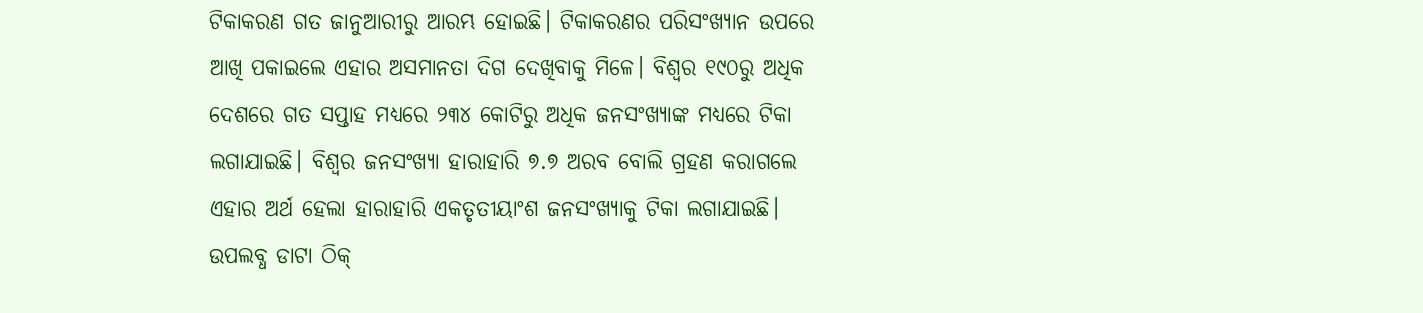ଟିକାକରଣ ଗତ ଜାନୁଆରୀରୁ ଆରମ୍ଭ ହୋଇଛି। ଟିକାକରଣର ପରିସଂଖ୍ୟାନ ଉପରେ ଆଖି ପକାଇଲେ ଏହାର ଅସମାନତା ଦିଗ ଦେଖିବାକୁ ମିଳେ। ବିଶ୍ୱର ୧୯୦ରୁ ଅଧିକ ଦେଶରେ ଗତ ସପ୍ତାହ ମଧ୍ୟରେ ୨୩୪ କୋଟିରୁ ଅଧିକ ଜନସଂଖ୍ୟାଙ୍କ ମଧ୍ୟରେ ଟିକା ଲଗାଯାଇଛି। ବିଶ୍ୱର ଜନସଂଖ୍ୟା ହାରାହାରି ୭.୭ ଅରବ ବୋଲି ଗ୍ରହଣ କରାଗଲେ ଏହାର ଅର୍ଥ ହେଲା ହାରାହାରି ଏକତୃତୀୟାଂଶ ଜନସଂଖ୍ୟାକୁ ଟିକା ଲଗାଯାଇଛି।
ଉପଲବ୍ଧ ଡାଟା ଠିକ୍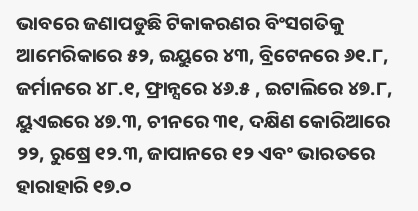ଭାବରେ ଜଣାପଡୁଛି ଟିକାକରଣର ବିଂସଗତିକୁ ଆମେରିକାରେ ୫୨, ଇୟୁରେ ୪୩, ବ୍ରିଟେନରେ ୬୧.୮, ଜର୍ମାନରେ ୪୮.୧, ଫ୍ରାନ୍ସରେ ୪୬.୫ , ଇଟାଲିରେ ୪୭.୮, ୟୁଏଇରେ ୪୭.୩, ଚୀନରେ ୩୧, ଦକ୍ଷିଣ କୋରିଆରେ ୨୨, ରୁଷ୍ରେ ୧୨.୩, ଜାପାନରେ ୧୨ ଏବଂ ଭାରତରେ ହାରାହାରି ୧୭.୦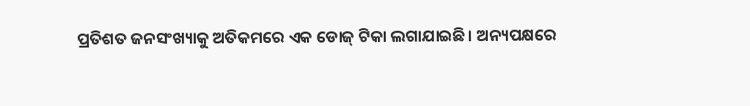ପ୍ରତିଶତ ଜନସଂଖ୍ୟାକୁ ଅତିକମରେ ଏକ ଡୋଜ୍ ଟିକା ଲଗାଯାଇଛି। ଅନ୍ୟପକ୍ଷରେ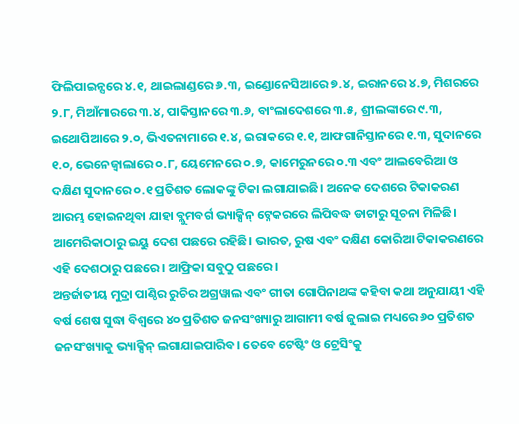ଫିଲିପାଇନ୍ସରେ ୪.୧, ଥାଇଲାଣ୍ଡରେ ୬.୩, ଇଣ୍ଡୋନେସିଆରେ ୭.୪, ଇରାନରେ ୪.୭, ମିଶରରେ ୨.୮, ମିଆଁମାରରେ ୩.୪, ପାକିସ୍ତାନରେ ୩.୬, ବାଂଲାଦେଶରେ ୩.୫, ଶ୍ରୀଲଙ୍କାରେ ୯.୩, ଇଥୋପିଆରେ ୨.୦, ଭିଏତନାମାରେ ୧.୪, ଇରାକରେ ୧.୧, ଆଫଗାନିସ୍ତାନରେ ୧.୩, ସୁଦାନରେ ୧.୦, ଭେନେଜ୍ୱାଲାରେ ୦.୮, ୟେମେନରେ ୦.୭, କାମେରୁନରେ ୦.୩ ଏବଂ ଆଲବେରିଆ ଓ ଦକ୍ଷିଣ ସୁଦାନରେ ୦.୧ ପ୍ରତିଶତ ଲୋକଙ୍କୁ ଟିକା ଲଗାଯାଇଛି। ଅନେକ ଦେଶରେ ଟିକାକରଣ ଆରମ୍ଭ ହୋଇନଥିବା ଯାହା ବ୍ଲୁମବର୍ଗ ଭ୍ୟାକ୍ସିନ୍ ଟ୍ନେକରରେ ଲିପିବଦ୍ଧ ଡାଟାରୁ ସୂଚନା ମିଳିଛି। ଆମେରିକାଠାରୁ ଇୟୁ ଦେଶ ପଛରେ ରହିଛି। ଭାରତ, ରୁଷ ଏବଂ ଦକ୍ଷିଣ କୋରିଆ ଟିକାକରଣରେ ଏହି ଦେଶଠାରୁ ପଛରେ। ଆଫ୍ରିକା ସବୁଠୁ ପଛରେ।
ଅନ୍ତର୍ଜାତୀୟ ମୁଦ୍ରା ପାଣ୍ଠିର ରୁଚିର ଅଗ୍ରୱାଲ ଏବଂ ଗୀତା ଗୋପିନାଥଙ୍କ କହିବା କଥା ଅନୁଯାୟୀ ଏହି ବର୍ଷ ଶେଷ ସୁଦ୍ଧା ବିଶ୍ୱରେ ୪୦ ପ୍ରତିଶତ ଜନସଂଖ୍ୟାରୁ ଆଗାମୀ ବର୍ଷ ଜୁଲାଇ ମଧ୍ୟରେ ୬୦ ପ୍ରତିଶତ ଜନସଂଖ୍ୟାକୁ ଭ୍ୟାକ୍ସିନ୍ ଲଗାଯାଇପାରିବ। ତେବେ ଟେଷ୍ଟିଂ ଓ ଟ୍ରେସିଂକୁ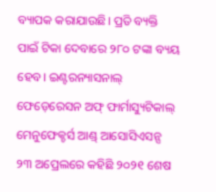ବ୍ୟାପକ କରାଯାଉଛି। ପ୍ରତି ବ୍ୟକ୍ତି ପାଇଁ ଟିକା ଦେବାରେ ୨୮୦ ଟଙ୍କା ବ୍ୟୟ ହେବ। ଇଣ୍ଟରନ୍ୟାସନାଲ୍ ଫେଡ଼େରେସନ ଅଫ୍ ଫାର୍ମାସ୍ୟୁଟିକାଲ୍ ମେନୁଫେକ୍ଚର୍ସ ଆଣ୍ଡ୍ ଆସୋସିଏସନ୍ସ ୨୩ ଅପ୍ରେଲରେ କହିଛି ୨୦୨୧ ଶେଷ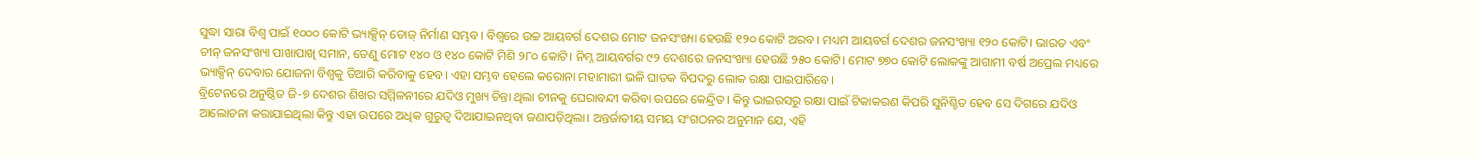ସୁଦ୍ଧା ସାରା ବିଶ୍ୱ ପାଇଁ ୧୦୦୦ କୋଟି ଭ୍ୟାକ୍ସିନ୍ ଡୋଜ୍ ନିର୍ମାଣ ସମ୍ଭବ। ବିଶ୍ୱରେ ଉଚ୍ଚ ଆୟବର୍ଗ ଦେଶର ମୋଟ ଜନସଂଖ୍ୟା ହେଉଛି ୧୨୦ କୋଟି ଅରବ। ମଧ୍ୟମ ଆୟବର୍ଗ ଦେଶର ଜନସଂଖ୍ୟା ୧୨୦ କୋଟି। ଭାରତ ଏବଂ ଚୀନ୍ ଜନସଂଖ୍ୟା ପାଖାପାଖି ସମାନ, ତେଣୁ ମୋଟ ୧୪୦ ଓ ୧୪୦ କୋଟି ମିଶି ୨୮୦ କୋଟି। ନିମ୍ନ ଆୟବର୍ଗର ୯୨ ଦେଶରେ ଜନସଂଖ୍ୟା ହେଉଛି ୨୫୦ କୋଟି। ମୋଟ ୭୭୦ କୋଟି ଲୋକଙ୍କୁ ଆଗାମୀ ବର୍ଷ ଅପ୍ରେଲ ମଧ୍ୟରେ ଭ୍ୟାକ୍ସିନ୍ ଦେବାର ଯୋଜନା ବିଶ୍ୱକୁ ତିଆରି କରିବାକୁ ହେବ। ଏହା ସମ୍ଭବ ହେଲେ କରୋନା ମହାମାରୀ ଭଳି ଘାତକ ବିପଦରୁ ଲୋକ ରକ୍ଷା ପାଇପାରିବେ।
ବ୍ରିଟେନରେ ଅନୁଷ୍ଠିତ ଜି-୭ ଦେଶର ଶିଖର ସମ୍ମିଳନୀରେ ଯଦିଓ ମୁଖ୍ୟ ଚିନ୍ତା ଥିଲା ଚୀନକୁ ଘେରାବନ୍ଦୀ କରିବା ଉପରେ କେନ୍ଦ୍ରିତ। କିନ୍ତୁ ଭାଇରସରୁ ରକ୍ଷା ପାଇଁ ଟିକାକରଣ କିପରି ସୁନିଶ୍ଚିତ ହେବ ସେ ଦିଗରେ ଯଦିଓ ଆଲୋଚନା କରାଯାଇଥିଲା କିନ୍ତୁ ଏହା ଉପରେ ଅଧିକ ଗୁରୁତ୍ୱ ଦିଆଯାଇନଥିବା ଜଣାପଡ଼ିଥିଲା। ଅନ୍ତର୍ଜାତୀୟ ସମୟ ସଂଗଠନର ଅନୁମାନ ଯେ, ଏହି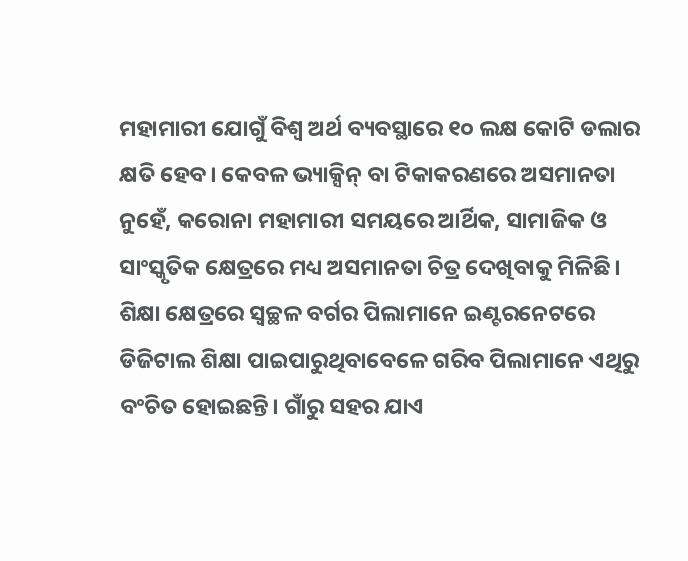ମହାମାରୀ ଯୋଗୁଁ ବିଶ୍ୱ ଅର୍ଥ ବ୍ୟବସ୍ଥାରେ ୧୦ ଲକ୍ଷ କୋଟି ଡଲାର କ୍ଷତି ହେବ। କେବଳ ଭ୍ୟାକ୍ସିନ୍ ବା ଟିକାକରଣରେ ଅସମାନତା ନୁହେଁ, କରୋନା ମହାମାରୀ ସମୟରେ ଆର୍ଥିକ, ସାମାଜିକ ଓ ସାଂସ୍କୃତିକ କ୍ଷେତ୍ରରେ ମଧ୍ୟ ଅସମାନତା ଚିତ୍ର ଦେଖିବାକୁ ମିଳିଛି। ଶିକ୍ଷା କ୍ଷେତ୍ରରେ ସ୍ୱଚ୍ଛଳ ବର୍ଗର ପିଲାମାନେ ଇଣ୍ଟରନେଟରେ ଡିଜିଟାଲ ଶିକ୍ଷା ପାଇପାରୁଥିବାବେଳେ ଗରିବ ପିଲାମାନେ ଏଥିରୁ ବଂଚିତ ହୋଇଛନ୍ତି। ଗାଁରୁ ସହର ଯାଏ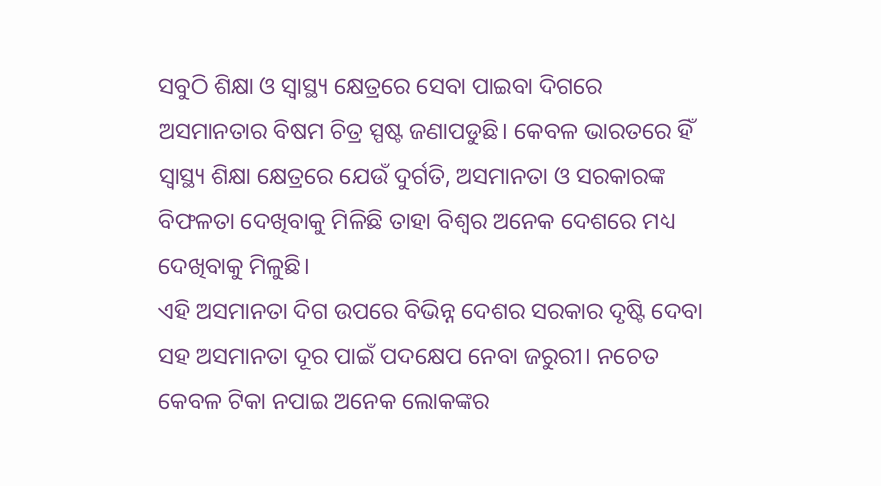ସବୁଠି ଶିକ୍ଷା ଓ ସ୍ୱାସ୍ଥ୍ୟ କ୍ଷେତ୍ରରେ ସେବା ପାଇବା ଦିଗରେ ଅସମାନତାର ବିଷମ ଚିତ୍ର ସ୍ପଷ୍ଟ ଜଣାପଡୁଛି। କେବଳ ଭାରତରେ ହିଁ ସ୍ୱାସ୍ଥ୍ୟ ଶିକ୍ଷା କ୍ଷେତ୍ରରେ ଯେଉଁ ଦୁର୍ଗତି, ଅସମାନତା ଓ ସରକାରଙ୍କ ବିଫଳତା ଦେଖିବାକୁ ମିଳିଛି ତାହା ବିଶ୍ୱର ଅନେକ ଦେଶରେ ମଧ୍ୟ ଦେଖିବାକୁ ମିଳୁଛି।
ଏହି ଅସମାନତା ଦିଗ ଉପରେ ବିଭିନ୍ନ ଦେଶର ସରକାର ଦୃଷ୍ଟି ଦେବା ସହ ଅସମାନତା ଦୂର ପାଇଁ ପଦକ୍ଷେପ ନେବା ଜରୁରୀ। ନଚେତ କେବଳ ଟିକା ନପାଇ ଅନେକ ଲୋକଙ୍କର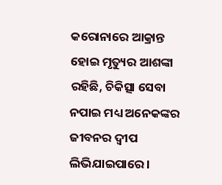କରୋନାରେ ଆକ୍ରାନ୍ତ ହୋଇ ମୃତ୍ୟୁର ଆଶଙ୍କା ରହିଛି, ଚିକିତ୍ସା ସେବା ନପାଇ ମଧ୍ୟ ଅନେକଙ୍କର ଜୀବନର ଦ୍ୱୀପ ଲିଭିଯାଇପାରେ।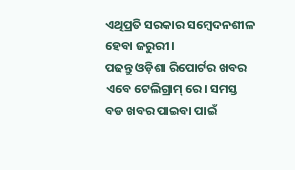ଏଥିପ୍ରତି ସରକାର ସମ୍ବେଦନଶୀଳ ହେବା ଜରୁରୀ।
ପଢନ୍ତୁ ଓଡ଼ିଶା ରିପୋର୍ଟର ଖବର ଏବେ ଟେଲିଗ୍ରାମ୍ ରେ। ସମସ୍ତ ବଡ ଖବର ପାଇବା ପାଇଁ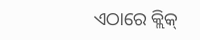ଏଠାରେ କ୍ଲିକ୍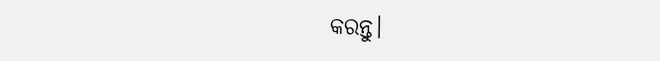କରନ୍ତୁ।